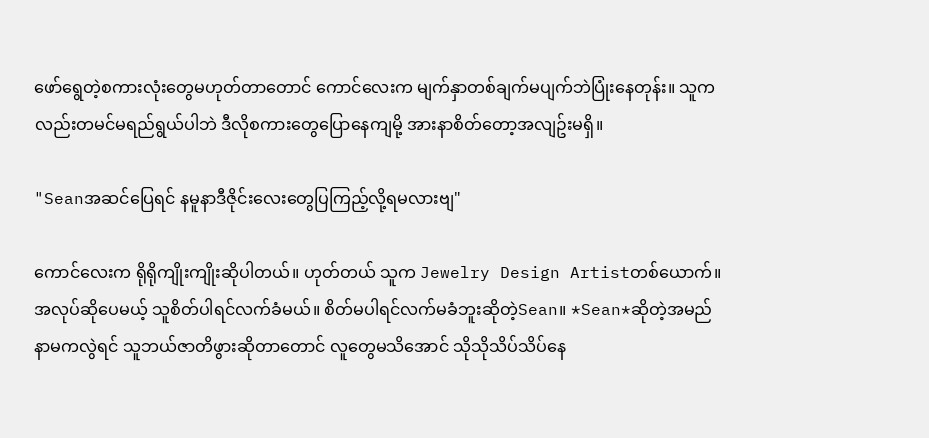ဖော်ရွေတဲ့စကားလုံးတွေမဟုတ်တာတောင် ကောင်လေးက မျက်နှာတစ်ချက်မပျက်ဘဲပြုံးနေတုန်း။ သူကလည်းတမင်မရည်ရွယ်ပါဘဲ ဒီလိုစကားတွေပြောနေကျမို့ အားနာစိတ်တော့အလျဥ်းမရှိ။

"Seanအဆင်ပြေရင် နမူနာဒီဇိုင်းလေးတွေပြကြည့်လို့ရမလားဗျ"

ကောင်လေးက ရိုရိုကျိုးကျိုးဆိုပါတယ်။ ဟုတ်တယ် သူက Jewelry Design Artistတစ်ယောက်။ အလုပ်ဆိုပေမယ့် သူစိတ်ပါရင်လက်ခံမယ်။ စိတ်မပါရင်လက်မခံဘူးဆိုတဲ့Sean။ *Sean*ဆိုတဲ့အမည်နာမကလွဲရင် သူဘယ်ဇာတိဖွားဆိုတာတောင် လူတွေမသိအောင် သိုသိုသိပ်သိပ်နေ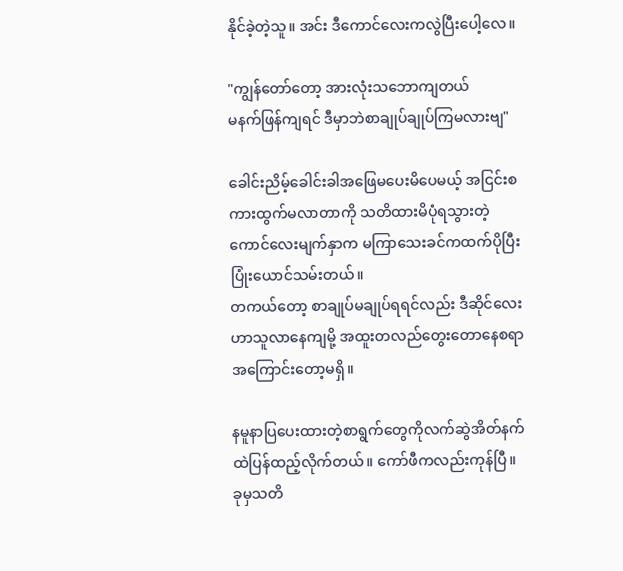နိုင်ခဲ့တဲ့သူ။ အင်း ဒီကောင်လေးကလွဲပြီးပေါ့လေ။

"ကျွန်တော်တော့ အားလုံးသဘောကျတယ်
မနက်ဖြန်ကျရင် ဒီမှာဘဲစာချုပ်ချုပ်ကြမလားဗျ"

ခေါင်းညိမ့်ခေါင်းခါအဖြေမပေးမိပေမယ့် အငြင်းစကားထွက်မလာတာကို သတိထားမိပုံရသွားတဲ့ကောင်လေးမျက်နှာက မကြာသေးခင်ကထက်ပိုပြီးပြုံးယောင်သမ်းတယ်။
တကယ်တော့ စာချုပ်မချုပ်ရရင်လည်း ဒီဆိုင်လေးဟာသူလာနေကျမို့ အထူးတလည်တွေးတောနေစရာအကြောင်းတော့မရှိ။

နမူနာပြပေးထားတဲ့စာရွက်တွေကိုလက်ဆွဲအိတ်နက်ထဲပြန်ထည့်လိုက်တယ်။ ကော်ဖီကလည်းကုန်ပြီ။ ခုမှသတိ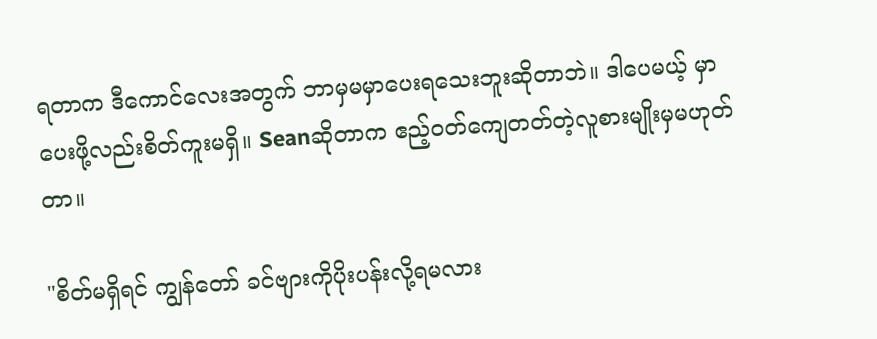ရတာက ဒီကောင်လေးအတွက် ဘာမှမမှာပေးရသေးဘူးဆိုတာဘဲ။ ဒါပေမယ့် မှာပေးဖို့လည်းစိတ်ကူးမရှိ။ Seanဆိုတာက ဧည့်ဝတ်ကျေတတ်တဲ့လူစားမျိုးမှမဟုတ်တာ။

"စိတ်မရှိရင် ကျွန်တော် ခင်ဗျားကိုပိုးပန်းလို့ရမလား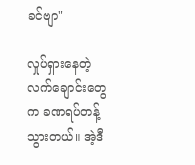ခင်ဗျာ"

လှုပ်ရှားနေတဲ့လက်ချောင်းတွေက ခဏရပ်တန့်သွားတယ်။ အဲ့ဒီ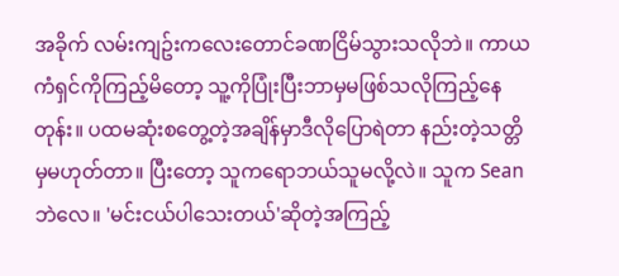အခိုက် လမ်းကျဥ်းကလေးတောင်ခဏငြိမ်သွားသလိုဘဲ။ ကာယကံရှင်ကိုကြည့်မိတော့ သူ့ကိုပြုံးပြီးဘာမှမဖြစ်သလိုကြည့်နေတုန်း။ ပထမဆုံးစတွေ့တဲ့အချိန်မှာဒီလိုပြောရဲတာ နည်းတဲ့သတ္တိမှမဟုတ်တာ။ ပြီးတော့ သူကရောဘယ်သူမလို့လဲ။ သူက Seanဘဲလေ။ 'မင်းငယ်ပါသေးတယ်'ဆိုတဲ့အကြည့်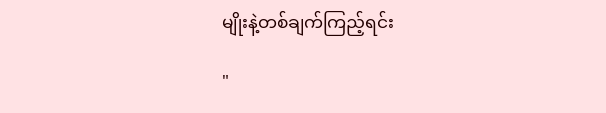မျိုးနဲ့တစ်ချက်ကြည့်ရင်း

"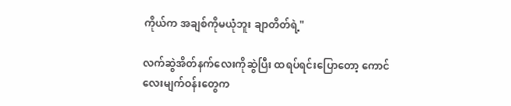ကိုယ်က အချစ်ကိုမယုံဘူး ချာတိတ်ရဲ့"

လက်ဆွဲအိတ်နက်လေးကိုဆွဲပြီး ထရပ်ရင်းပြောတော့ ကောင်လေးမျက်ဝန်းတွေက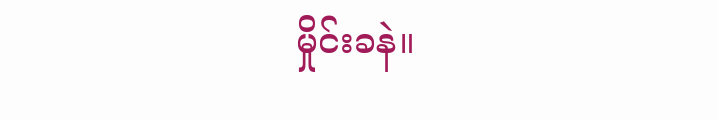မှိုင်းခနဲ။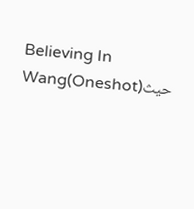Believing In Wang(Oneshot)حيث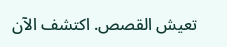تعيش القصص. اكتشف الآن